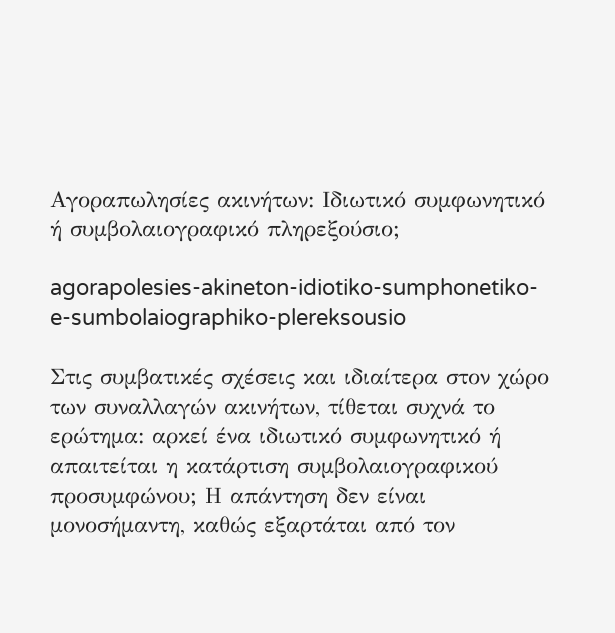Αγοραπωλησίες ακινήτων: Ιδιωτικό συμφωνητικό ή συμβολαιογραφικό πληρεξούσιο;

agorapolesies-akineton-idiotiko-sumphonetiko-e-sumbolaiographiko-plereksousio

Στις συμβατικές σχέσεις και ιδιαίτερα στον χώρο των συναλλαγών ακινήτων, τίθεται συχνά το ερώτημα: αρκεί ένα ιδιωτικό συμφωνητικό ή απαιτείται η κατάρτιση συμβολαιογραφικού προσυμφώνου; Η απάντηση δεν είναι μονοσήμαντη, καθώς εξαρτάται από τον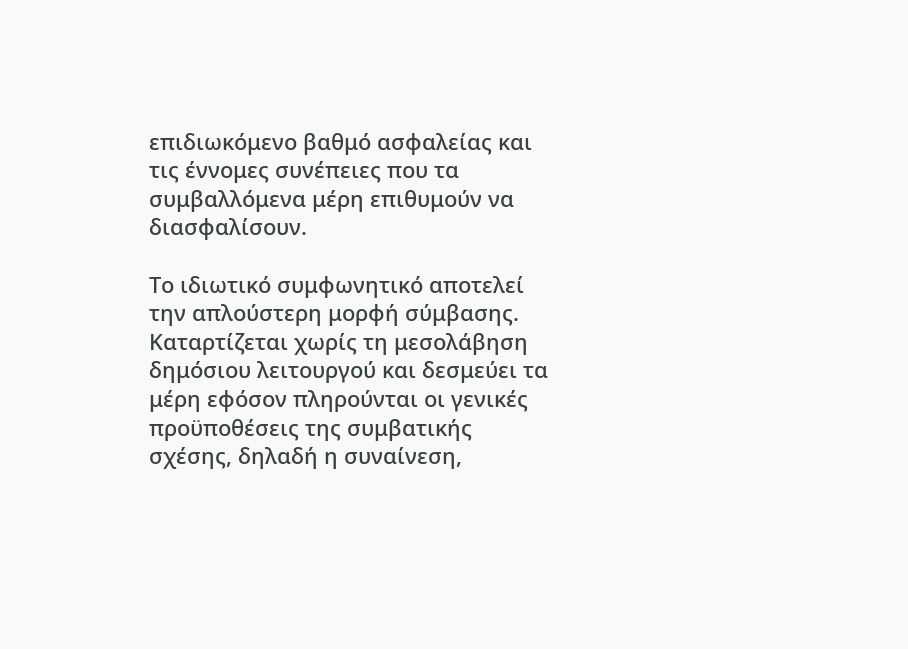επιδιωκόμενο βαθμό ασφαλείας και τις έννομες συνέπειες που τα συμβαλλόμενα μέρη επιθυμούν να διασφαλίσουν.

Το ιδιωτικό συμφωνητικό αποτελεί την απλούστερη μορφή σύμβασης. Καταρτίζεται χωρίς τη μεσολάβηση δημόσιου λειτουργού και δεσμεύει τα μέρη εφόσον πληρούνται οι γενικές προϋποθέσεις της συμβατικής σχέσης, δηλαδή η συναίνεση,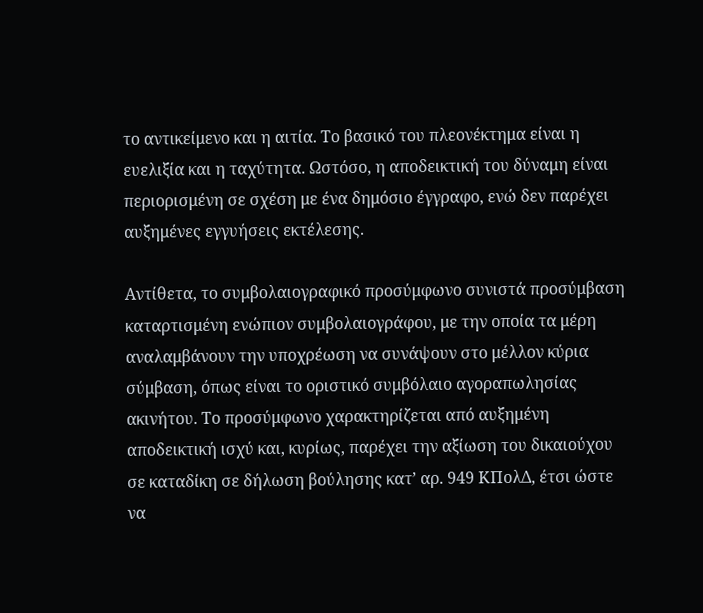το αντικείμενο και η αιτία. Το βασικό του πλεονέκτημα είναι η ευελιξία και η ταχύτητα. Ωστόσο, η αποδεικτική του δύναμη είναι περιορισμένη σε σχέση με ένα δημόσιο έγγραφο, ενώ δεν παρέχει αυξημένες εγγυήσεις εκτέλεσης.

Αντίθετα, το συμβολαιογραφικό προσύμφωνο συνιστά προσύμβαση καταρτισμένη ενώπιον συμβολαιογράφου, με την οποία τα μέρη αναλαμβάνουν την υποχρέωση να συνάψουν στο μέλλον κύρια σύμβαση, όπως είναι το οριστικό συμβόλαιο αγοραπωλησίας ακινήτου. Το προσύμφωνο χαρακτηρίζεται από αυξημένη αποδεικτική ισχύ και, κυρίως, παρέχει την αξίωση του δικαιούχου σε καταδίκη σε δήλωση βούλησης κατ’ αρ. 949 ΚΠολΔ, έτσι ώστε να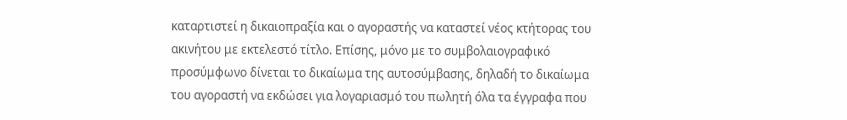καταρτιστεί η δικαιοπραξία και ο αγοραστής να καταστεί νέος κτήτορας του ακινήτου με εκτελεστό τίτλο. Επίσης, μόνο με το συμβολαιογραφικό προσύμφωνο δίνεται το δικαίωμα της αυτοσύμβασης, δηλαδή το δικαίωμα του αγοραστή να εκδώσει για λογαριασμό του πωλητή όλα τα έγγραφα που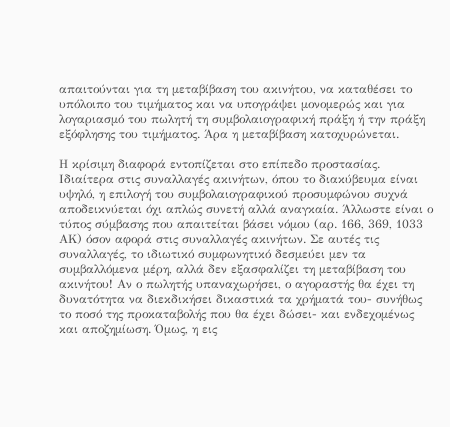απαιτούνται για τη μεταβίβαση του ακινήτου, να καταθέσει το υπόλοιπο του τιμήματος και να υπογράψει μονομερώς και για λογαριασμό του πωλητή τη συμβολαιογραφική πράξη ή την πράξη εξόφλησης του τιμήματος. Άρα η μεταβίβαση κατοχυρώνεται.

Η κρίσιμη διαφορά εντοπίζεται στο επίπεδο προστασίας. Ιδιαίτερα στις συναλλαγές ακινήτων, όπου το διακύβευμα είναι υψηλό, η επιλογή του συμβολαιογραφικού προσυμφώνου συχνά αποδεικνύεται όχι απλώς συνετή αλλά αναγκαία. Άλλωστε είναι ο τύπος σύμβασης που απαιτείται βάσει νόμου (αρ. 166, 369, 1033 ΑΚ) όσον αφορά στις συναλλαγές ακινήτων. Σε αυτές τις συναλλαγές, το ιδιωτικό συμφωνητικό δεσμεύει μεν τα συμβαλλόμενα μέρη, αλλά δεν εξασφαλίζει τη μεταβίβαση του ακινήτου! Αν ο πωλητής υπαναχωρήσει, ο αγοραστής θα έχει τη δυνατότητα να διεκδικήσει δικαστικά τα χρήματά του- συνήθως το ποσό της προκαταβολής που θα έχει δώσει- και ενδεχομένως και αποζημίωση. Όμως, η εις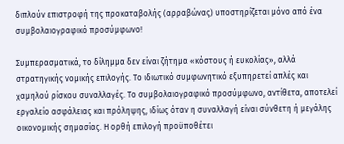διπλούν επιστροφή της προκαταβολής (αρραβώνας) υποστηρίζεται μόνο από ένα συμβολαιογραφικό προσύμφωνο!

Συμπερασματικά, το δίλημμα δεν είναι ζήτημα «κόστους ή ευκολίας», αλλά στρατηγικής νομικής επιλογής. Το ιδιωτικό συμφωνητικό εξυπηρετεί απλές και χαμηλού ρίσκου συναλλαγές. Το συμβολαιογραφικό προσύμφωνο, αντίθετα, αποτελεί εργαλείο ασφάλειας και πρόληψης, ιδίως όταν η συναλλαγή είναι σύνθετη ή μεγάλης οικονομικής σημασίας. Η ορθή επιλογή προϋποθέτει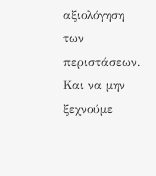αξιολόγηση των περιστάσεων. Και να μην ξεχνούμε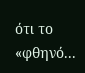ότι το «φθηνό...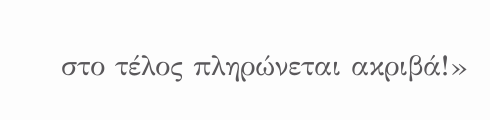στο τέλος πληρώνεται ακριβά!»